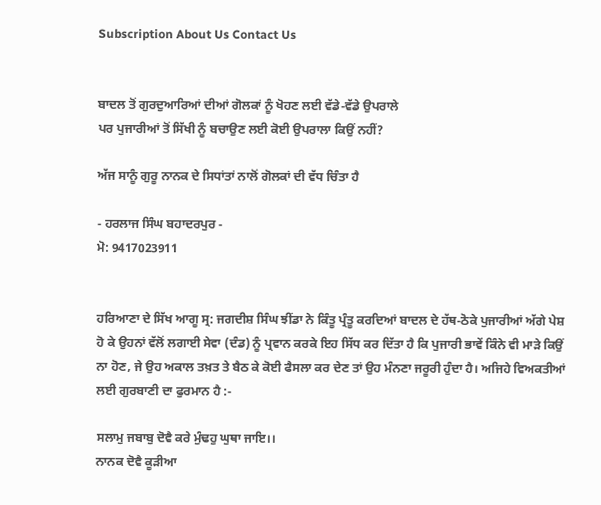Subscription About Us Contact Us


ਬਾਦਲ ਤੋਂ ਗੁਰਦੁਆਰਿਆਂ ਦੀਆਂ ਗੋਲਕਾਂ ਨੂੰ ਖੋਹਣ ਲਈ ਵੱਡੇ-ਵੱਡੇ ਉਪਰਾਲੇ
ਪਰ ਪੁਜਾਰੀਆਂ ਤੋਂ ਸਿੱਖੀ ਨੂੰ ਬਚਾਉਣ ਲਈ ਕੋਈ ਉਪਰਾਲਾ ਕਿਉਂ ਨਹੀਂ?

ਅੱਜ ਸਾਨੂੰ ਗੁਰੂ ਨਾਨਕ ਦੇ ਸਿਧਾਂਤਾਂ ਨਾਲੋਂ ਗੋਲਕਾਂ ਦੀ ਵੱਧ ਚਿੰਤਾ ਹੈ

- ਹਰਲਾਜ ਸਿੰਘ ਬਹਾਦਰਪੁਰ -
ਮੋ: 9417023911


ਹਰਿਆਣਾ ਦੇ ਸਿੱਖ ਆਗੂ ਸ੍ਰ: ਜਗਦੀਸ਼ ਸਿੰਘ ਝੀਂਡਾ ਨੇ ਕਿੰਤੂ ਪ੍ਰੰਤੂ ਕਰਦਿਆਂ ਬਾਦਲ ਦੇ ਹੱਥ-ਠੋਕੇ ਪੁਜਾਰੀਆਂ ਅੱਗੇ ਪੇਸ਼ ਹੋ ਕੇ ਉਹਨਾਂ ਵੱਲੋਂ ਲਗਾਈ ਸੇਵਾ (ਦੰਡ) ਨੂੰ ਪ੍ਰਵਾਨ ਕਰਕੇ ਇਹ ਸਿੱਧ ਕਰ ਦਿੱਤਾ ਹੈ ਕਿ ਪੁਜਾਰੀ ਭਾਵੇਂ ਕਿੰਨੇ ਵੀ ਮਾੜੇ ਕਿਉਂ ਨਾ ਹੋਣ, ਜੇ ਉਹ ਅਕਾਲ ਤਖ਼ਤ ਤੇ ਬੈਠ ਕੇ ਕੋਈ ਫੈਸਲਾ ਕਰ ਦੇਣ ਤਾਂ ਉਹ ਮੰਨਣਾ ਜਰੂਰੀ ਹੁੰਦਾ ਹੈ। ਅਜਿਹੇ ਵਿਅਕਤੀਆਂ ਲਈ ਗੁਰਬਾਣੀ ਦਾ ਫੁਰਮਾਨ ਹੈ :-

ਸਲਾਮੁ ਜਬਾਬੁ ਦੋਵੈ ਕਰੇ ਮੁੰਢਹੁ ਘੁਥਾ ਜਾਇ।।
ਨਾਨਕ ਦੋਵੈ ਕੂੜੀਆ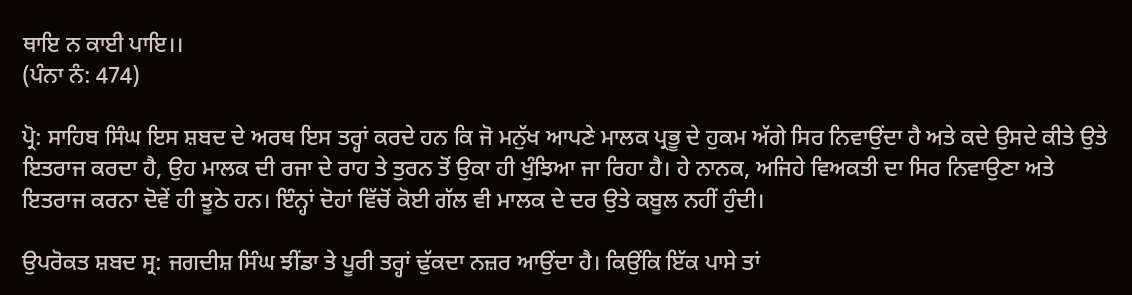ਥਾਇ ਨ ਕਾਈ ਪਾਇ।।
(ਪੰਨਾ ਨੰ: 474)

ਪ੍ਰੋ: ਸਾਹਿਬ ਸਿੰਘ ਇਸ ਸ਼ਬਦ ਦੇ ਅਰਥ ਇਸ ਤਰ੍ਹਾਂ ਕਰਦੇ ਹਨ ਕਿ ਜੋ ਮਨੁੱਖ ਆਪਣੇ ਮਾਲਕ ਪ੍ਰਭੂ ਦੇ ਹੁਕਮ ਅੱਗੇ ਸਿਰ ਨਿਵਾਉਂਦਾ ਹੈ ਅਤੇ ਕਦੇ ਉਸਦੇ ਕੀਤੇ ਉਤੇ ਇਤਰਾਜ ਕਰਦਾ ਹੈ, ਉਹ ਮਾਲਕ ਦੀ ਰਜਾ ਦੇ ਰਾਹ ਤੇ ਤੁਰਨ ਤੋਂ ਉਕਾ ਹੀ ਖੁੰਝਿਆ ਜਾ ਰਿਹਾ ਹੈ। ਹੇ ਨਾਨਕ, ਅਜਿਹੇ ਵਿਅਕਤੀ ਦਾ ਸਿਰ ਨਿਵਾਉਣਾ ਅਤੇ ਇਤਰਾਜ ਕਰਨਾ ਦੋਵੇਂ ਹੀ ਝੂਠੇ ਹਨ। ਇੰਨ੍ਹਾਂ ਦੋਹਾਂ ਵਿੱਚੋਂ ਕੋਈ ਗੱਲ ਵੀ ਮਾਲਕ ਦੇ ਦਰ ਉਤੇ ਕਬੂਲ ਨਹੀਂ ਹੁੰਦੀ।

ਉਪਰੋਕਤ ਸ਼ਬਦ ਸ੍ਰ: ਜਗਦੀਸ਼ ਸਿੰਘ ਝੀਂਡਾ ਤੇ ਪੂਰੀ ਤਰ੍ਹਾਂ ਢੁੱਕਦਾ ਨਜ਼ਰ ਆਉਂਦਾ ਹੈ। ਕਿਉਂਕਿ ਇੱਕ ਪਾਸੇ ਤਾਂ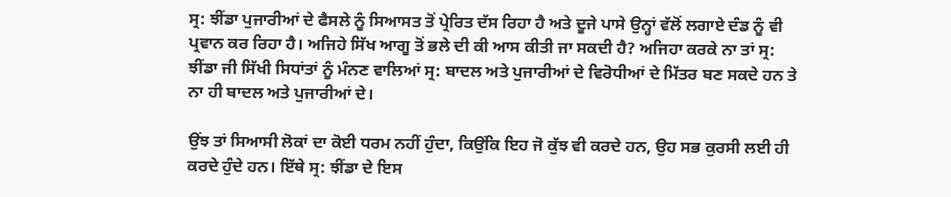ਸ੍ਰ: ਝੀਂਡਾ ਪੁਜਾਰੀਆਂ ਦੇ ਫੈਸਲੇ ਨੂੰ ਸਿਆਸਤ ਤੋਂ ਪ੍ਰੇਰਿਤ ਦੱਸ ਰਿਹਾ ਹੈ ਅਤੇ ਦੂਜੇ ਪਾਸੇ ਉਨ੍ਹਾਂ ਵੱਲੋਂ ਲਗਾਏ ਦੰਡ ਨੂੰ ਵੀ ਪ੍ਰਵਾਨ ਕਰ ਰਿਹਾ ਹੈ। ਅਜਿਹੇ ਸਿੱਖ ਆਗੂ ਤੋਂ ਭਲੇ ਦੀ ਕੀ ਆਸ ਕੀਤੀ ਜਾ ਸਕਦੀ ਹੈ? ਅਜਿਹਾ ਕਰਕੇ ਨਾ ਤਾਂ ਸ੍ਰ: ਝੀਂਡਾ ਜੀ ਸਿੱਖੀ ਸਿਧਾਂਤਾਂ ਨੂੰ ਮੰਨਣ ਵਾਲਿਆਂ ਸ੍ਰ: ਬਾਦਲ ਅਤੇ ਪੁਜਾਰੀਆਂ ਦੇ ਵਿਰੋਧੀਆਂ ਦੇ ਮਿੱਤਰ ਬਣ ਸਕਦੇ ਹਨ ਤੇ ਨਾ ਹੀ ਬਾਦਲ ਅਤੇ ਪੁਜਾਰੀਆਂ ਦੇ।

ਉਂਝ ਤਾਂ ਸਿਆਸੀ ਲੋਕਾਂ ਦਾ ਕੋਈ ਧਰਮ ਨਹੀਂ ਹੁੰਦਾ, ਕਿਉਂਕਿ ਇਹ ਜੋ ਕੁੱਝ ਵੀ ਕਰਦੇ ਹਨ, ਉਹ ਸਭ ਕੁਰਸੀ ਲਈ ਹੀ ਕਰਦੇ ਹੁੰਦੇ ਹਨ। ਇੱਥੇ ਸ੍ਰ: ਝੀਂਡਾ ਦੇ ਇਸ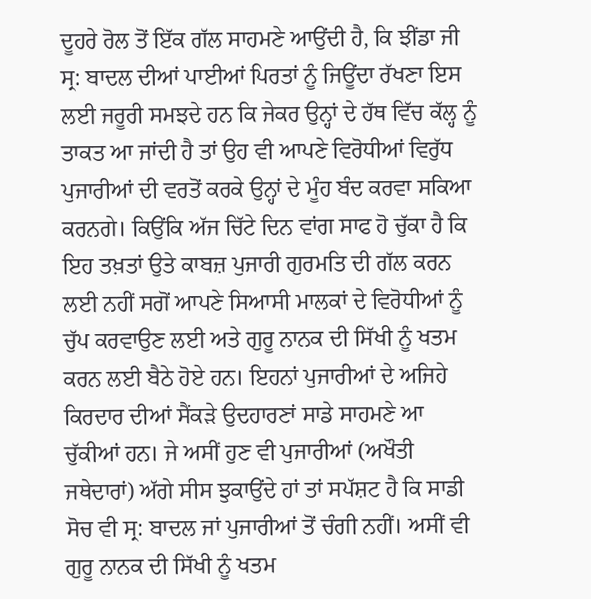ਦੂਹਰੇ ਰੋਲ ਤੋਂ ਇੱਕ ਗੱਲ ਸਾਹਮਣੇ ਆਉਂਦੀ ਹੈ, ਕਿ ਝੀਂਡਾ ਜੀ ਸ੍ਰ: ਬਾਦਲ ਦੀਆਂ ਪਾਈਆਂ ਪਿਰਤਾਂ ਨੂੰ ਜਿਊਂਦਾ ਰੱਖਣਾ ਇਸ ਲਈ ਜਰੂਰੀ ਸਮਝਦੇ ਹਨ ਕਿ ਜੇਕਰ ਉਨ੍ਹਾਂ ਦੇ ਹੱਥ ਵਿੱਚ ਕੱਲ੍ਹ ਨੂੰ ਤਾਕਤ ਆ ਜਾਂਦੀ ਹੈ ਤਾਂ ਉਹ ਵੀ ਆਪਣੇ ਵਿਰੋਧੀਆਂ ਵਿਰੁੱਧ ਪੁਜਾਰੀਆਂ ਦੀ ਵਰਤੋਂ ਕਰਕੇ ਉਨ੍ਹਾਂ ਦੇ ਮੂੰਹ ਬੰਦ ਕਰਵਾ ਸਕਿਆ ਕਰਨਗੇ। ਕਿਉਂਕਿ ਅੱਜ ਚਿੱਟੇ ਦਿਨ ਵਾਂਗ ਸਾਫ ਹੋ ਚੁੱਕਾ ਹੈ ਕਿ ਇਹ ਤਖ਼ਤਾਂ ਉਤੇ ਕਾਬਜ਼ ਪੁਜਾਰੀ ਗੁਰਮਤਿ ਦੀ ਗੱਲ ਕਰਨ ਲਈ ਨਹੀਂ ਸਗੋਂ ਆਪਣੇ ਸਿਆਸੀ ਮਾਲਕਾਂ ਦੇ ਵਿਰੋਧੀਆਂ ਨੂੰ ਚੁੱਪ ਕਰਵਾਉਣ ਲਈ ਅਤੇ ਗੁਰੂ ਨਾਨਕ ਦੀ ਸਿੱਖੀ ਨੂੰ ਖਤਮ ਕਰਨ ਲਈ ਬੈਠੇ ਹੋਏ ਹਨ। ਇਹਨਾਂ ਪੁਜਾਰੀਆਂ ਦੇ ਅਜਿਹੇ ਕਿਰਦਾਰ ਦੀਆਂ ਸੈਂਕੜੇ ਉਦਹਾਰਣਾਂ ਸਾਡੇ ਸਾਹਮਣੇ ਆ ਚੁੱਕੀਆਂ ਹਨ। ਜੇ ਅਸੀਂ ਹੁਣ ਵੀ ਪੁਜਾਰੀਆਂ (ਅਖੌਤੀ ਜਥੇਦਾਰਾਂ) ਅੱਗੇ ਸੀਸ ਝੁਕਾਉਂਦੇ ਹਾਂ ਤਾਂ ਸਪੱਸ਼ਟ ਹੈ ਕਿ ਸਾਡੀ ਸੋਚ ਵੀ ਸ੍ਰ: ਬਾਦਲ ਜਾਂ ਪੁਜਾਰੀਆਂ ਤੋਂ ਚੰਗੀ ਨਹੀਂ। ਅਸੀਂ ਵੀ ਗੁਰੂ ਨਾਨਕ ਦੀ ਸਿੱਖੀ ਨੂੰ ਖਤਮ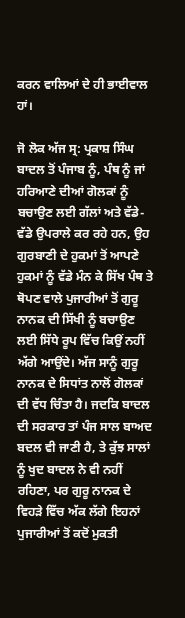ਕਰਨ ਵਾਲਿਆਂ ਦੇ ਹੀ ਭਾਈਵਾਲ ਹਾਂ।

ਜੋ ਲੋਕ ਅੱਜ ਸ੍ਰ: ਪ੍ਰਕਾਸ਼ ਸਿੰਘ ਬਾਦਲ ਤੋਂ ਪੰਜਾਬ ਨੂੰ, ਪੰਥ ਨੂੰ ਜਾਂ ਹਰਿਆਣੇ ਦੀਆਂ ਗੋਲਕਾਂ ਨੂੰ ਬਚਾਉਣ ਲਈ ਗੱਲਾਂ ਅਤੇ ਵੱਡੇ-ਵੱਡੇ ਉਪਰਾਲੇ ਕਰ ਰਹੇ ਹਨ, ਉਹ ਗੁਰਬਾਣੀ ਦੇ ਹੁਕਮਾਂ ਤੋਂ ਆਪਣੇ ਹੁਕਮਾਂ ਨੂੰ ਵੱਡੇ ਮੰਨ ਕੇ ਸਿੱਖ ਪੰਥ ਤੇ ਥੋਪਣ ਵਾਲੇ ਪੁਜਾਰੀਆਂ ਤੋਂ ਗੁਰੂ ਨਾਨਕ ਦੀ ਸਿੱਖੀ ਨੂੰ ਬਚਾਉਣ ਲਈ ਸਿੱਧੇ ਰੂਪ ਵਿੱਚ ਕਿਉਂ ਨਹੀਂ ਅੱਗੇ ਆਉਂਦੇ। ਅੱਜ ਸਾਨੂੰ ਗੁਰੂ ਨਾਨਕ ਦੇ ਸਿਧਾਂਤ ਨਾਲੋਂ ਗੋਲਕਾਂ ਦੀ ਵੱਧ ਚਿੰਤਾ ਹੈ। ਜਦਕਿ ਬਾਦਲ ਦੀ ਸਰਕਾਰ ਤਾਂ ਪੰਜ ਸਾਲ ਬਾਅਦ ਬਦਲ ਵੀ ਜਾਣੀ ਹੈ, ਤੇ ਕੁੱਝ ਸਾਲਾਂ ਨੂੰ ਖੁਦ ਬਾਦਲ ਨੇ ਵੀ ਨਹੀਂ ਰਹਿਣਾ, ਪਰ ਗੁਰੂ ਨਾਨਕ ਦੇ ਵਿਹੜੇ ਵਿੱਚ ਅੱਕ ਲੱਗੇ ਇਹਨਾਂ ਪੁਜਾਰੀਆਂ ਤੋਂ ਕਦੋਂ ਮੁਕਤੀ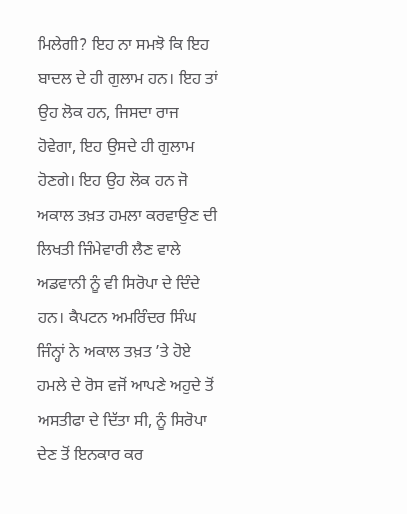ਮਿਲੇਗੀ? ਇਹ ਨਾ ਸਮਝੋ ਕਿ ਇਹ ਬਾਦਲ ਦੇ ਹੀ ਗੁਲਾਮ ਹਨ। ਇਹ ਤਾਂ ਉਹ ਲੋਕ ਹਨ, ਜਿਸਦਾ ਰਾਜ ਹੋਵੇਗਾ, ਇਹ ਉਸਦੇ ਹੀ ਗੁਲਾਮ ਹੋਣਗੇ। ਇਹ ਉਹ ਲੋਕ ਹਨ ਜੋ ਅਕਾਲ ਤਖ਼ਤ ਹਮਲਾ ਕਰਵਾਉਣ ਦੀ ਲਿਖਤੀ ਜਿੰਮੇਵਾਰੀ ਲੈਣ ਵਾਲੇ ਅਡਵਾਨੀ ਨੂੰ ਵੀ ਸਿਰੋਪਾ ਦੇ ਦਿੰਦੇ ਹਨ। ਕੈਪਟਨ ਅਮਰਿੰਦਰ ਸਿੰਘ ਜਿੰਨ੍ਹਾਂ ਨੇ ਅਕਾਲ ਤਖ਼ਤ ’ਤੇ ਹੋਏ ਹਮਲੇ ਦੇ ਰੋਸ ਵਜੋਂ ਆਪਣੇ ਅਹੁਦੇ ਤੋਂ ਅਸਤੀਫਾ ਦੇ ਦਿੱਤਾ ਸੀ, ਨੂੰ ਸਿਰੋਪਾ ਦੇਣ ਤੋਂ ਇਨਕਾਰ ਕਰ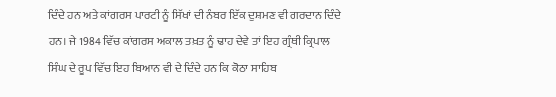ਦਿੰਦੇ ਹਨ ਅਤੇ ਕਾਂਗਰਸ ਪਾਰਟੀ ਨੂੰ ਸਿੱਖਾਂ ਦੀ ਨੰਬਰ ਇੱਕ ਦੁਸ਼ਮਣ ਵੀ ਗਰਦਾਨ ਦਿੰਦੇ ਹਨ। ਜੇ 1984 ਵਿੱਚ ਕਾਂਗਰਸ ਅਕਾਲ ਤਖ਼ਤ ਨੂੰ ਢਾਹ ਦੇਵੇ ਤਾਂ ਇਹ ਗ੍ਰੰਥੀ ਕ੍ਰਿਪਾਲ ਸਿੰਘ ਦੇ ਰੂਪ ਵਿੱਚ ਇਹ ਬਿਆਨ ਵੀ ਦੇ ਦਿੰਦੇ ਹਨ ਕਿ ਕੋਠਾ ਸਾਹਿਬ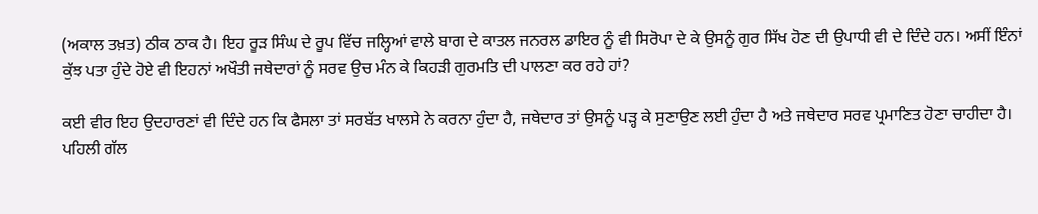(ਅਕਾਲ ਤਖ਼ਤ) ਠੀਕ ਠਾਕ ਹੈ। ਇਹ ਰੂੜ ਸਿੰਘ ਦੇ ਰੂਪ ਵਿੱਚ ਜਲ੍ਹਿਆਂ ਵਾਲੇ ਬਾਗ ਦੇ ਕਾਤਲ ਜਨਰਲ ਡਾਇਰ ਨੂੰ ਵੀ ਸਿਰੋਪਾ ਦੇ ਕੇ ਉਸਨੂੰ ਗੁਰ ਸਿੱਖ ਹੋਣ ਦੀ ਉਪਾਧੀ ਵੀ ਦੇ ਦਿੰਦੇ ਹਨ। ਅਸੀਂ ਇੰਨਾਂ ਕੁੱਝ ਪਤਾ ਹੁੰਦੇ ਹੋਏ ਵੀ ਇਹਨਾਂ ਅਖੌਤੀ ਜਥੇਦਾਰਾਂ ਨੂੰ ਸਰਵ ਉਚ ਮੰਨ ਕੇ ਕਿਹੜੀ ਗੁਰਮਤਿ ਦੀ ਪਾਲਣਾ ਕਰ ਰਹੇ ਹਾਂ?

ਕਈ ਵੀਰ ਇਹ ਉਦਹਾਰਣਾਂ ਵੀ ਦਿੰਦੇ ਹਨ ਕਿ ਫੈਸਲਾ ਤਾਂ ਸਰਬੱਤ ਖਾਲਸੇ ਨੇ ਕਰਨਾ ਹੁੰਦਾ ਹੈ, ਜਥੇਦਾਰ ਤਾਂ ਉਸਨੂੰ ਪੜ੍ਹ ਕੇ ਸੁਣਾਉਣ ਲਈ ਹੁੰਦਾ ਹੈ ਅਤੇ ਜਥੇਦਾਰ ਸਰਵ ਪ੍ਰਮਾਣਿਤ ਹੋਣਾ ਚਾਹੀਦਾ ਹੈ। ਪਹਿਲੀ ਗੱਲ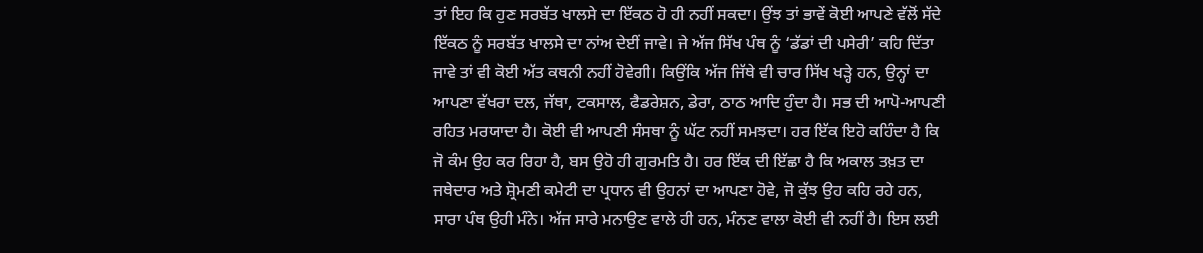ਤਾਂ ਇਹ ਕਿ ਹੁਣ ਸਰਬੱਤ ਖਾਲਸੇ ਦਾ ਇੱਕਠ ਹੋ ਹੀ ਨਹੀਂ ਸਕਦਾ। ਉਂਝ ਤਾਂ ਭਾਵੇਂ ਕੋਈ ਆਪਣੇ ਵੱਲੋਂ ਸੱਦੇ ਇੱਕਠ ਨੂੰ ਸਰਬੱਤ ਖਾਲਸੇ ਦਾ ਨਾਂਅ ਦੇਈਂ ਜਾਵੇ। ਜੇ ਅੱਜ ਸਿੱਖ ਪੰਥ ਨੂੰ ‘ਡੱਡਾਂ ਦੀ ਪਸੇਰੀ’ ਕਹਿ ਦਿੱਤਾ ਜਾਵੇ ਤਾਂ ਵੀ ਕੋਈ ਅੱਤ ਕਥਨੀ ਨਹੀਂ ਹੋਵੇਗੀ। ਕਿਉਂਕਿ ਅੱਜ ਜਿੱਥੇ ਵੀ ਚਾਰ ਸਿੱਖ ਖੜ੍ਹੇ ਹਨ, ਉਨ੍ਹਾਂ ਦਾ ਆਪਣਾ ਵੱਖਰਾ ਦਲ, ਜੱਥਾ, ਟਕਸਾਲ, ਫੈਡਰੇਸ਼ਨ, ਡੇਰਾ, ਠਾਠ ਆਦਿ ਹੁੰਦਾ ਹੈ। ਸਭ ਦੀ ਆਪੋ-ਆਪਣੀ ਰਹਿਤ ਮਰਯਾਦਾ ਹੈ। ਕੋਈ ਵੀ ਆਪਣੀ ਸੰਸਥਾ ਨੂੰ ਘੱਟ ਨਹੀਂ ਸਮਝਦਾ। ਹਰ ਇੱਕ ਇਹੋ ਕਹਿੰਦਾ ਹੈ ਕਿ ਜੋ ਕੰਮ ਉਹ ਕਰ ਰਿਹਾ ਹੈ, ਬਸ ਉਹੋ ਹੀ ਗੁਰਮਤਿ ਹੈ। ਹਰ ਇੱਕ ਦੀ ਇੱਛਾ ਹੈ ਕਿ ਅਕਾਲ ਤਖ਼ਤ ਦਾ ਜਥੇਦਾਰ ਅਤੇ ਸ਼੍ਰੋਮਣੀ ਕਮੇਟੀ ਦਾ ਪ੍ਰਧਾਨ ਵੀ ਉਹਨਾਂ ਦਾ ਆਪਣਾ ਹੋਵੇ, ਜੋ ਕੁੱਝ ਉਹ ਕਹਿ ਰਹੇ ਹਨ, ਸਾਰਾ ਪੰਥ ਉਹੀ ਮੰਨੇ। ਅੱਜ ਸਾਰੇ ਮਨਾਉਣ ਵਾਲੇ ਹੀ ਹਨ, ਮੰਨਣ ਵਾਲਾ ਕੋਈ ਵੀ ਨਹੀਂ ਹੈ। ਇਸ ਲਈ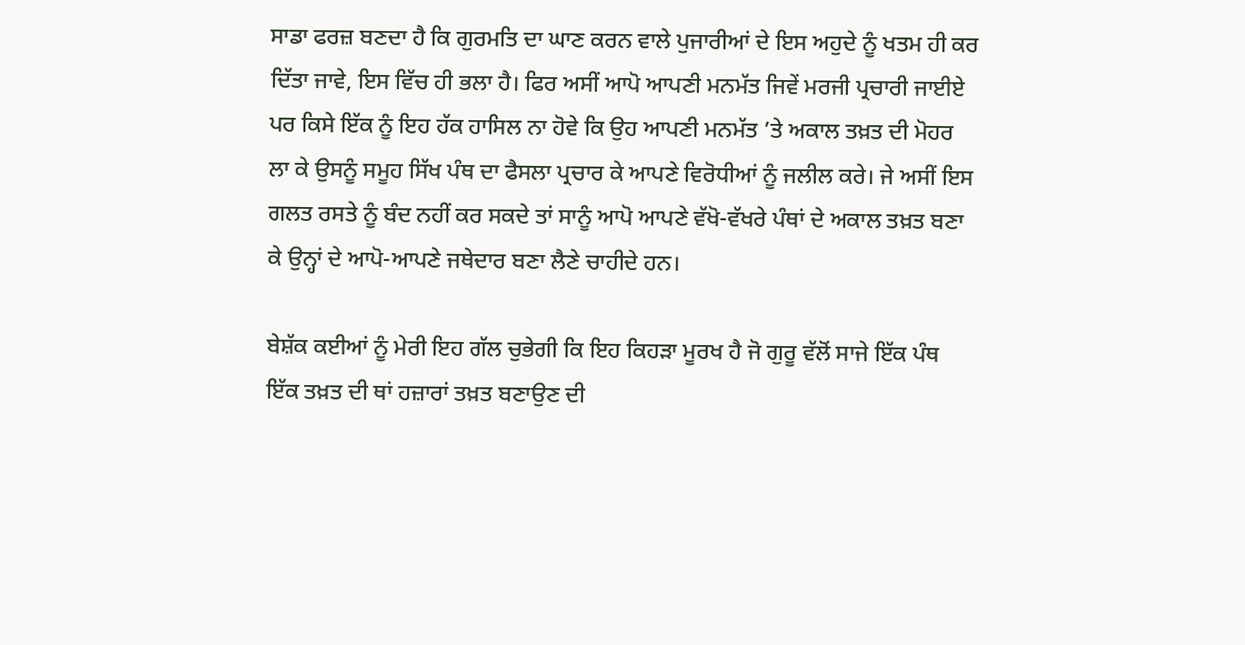ਸਾਡਾ ਫਰਜ਼ ਬਣਦਾ ਹੈ ਕਿ ਗੁਰਮਤਿ ਦਾ ਘਾਣ ਕਰਨ ਵਾਲੇ ਪੁਜਾਰੀਆਂ ਦੇ ਇਸ ਅਹੁਦੇ ਨੂੰ ਖਤਮ ਹੀ ਕਰ ਦਿੱਤਾ ਜਾਵੇ, ਇਸ ਵਿੱਚ ਹੀ ਭਲਾ ਹੈ। ਫਿਰ ਅਸੀਂ ਆਪੋ ਆਪਣੀ ਮਨਮੱਤ ਜਿਵੇਂ ਮਰਜੀ ਪ੍ਰਚਾਰੀ ਜਾਈਏ ਪਰ ਕਿਸੇ ਇੱਕ ਨੂੰ ਇਹ ਹੱਕ ਹਾਸਿਲ ਨਾ ਹੋਵੇ ਕਿ ਉਹ ਆਪਣੀ ਮਨਮੱਤ ’ਤੇ ਅਕਾਲ ਤਖ਼ਤ ਦੀ ਮੋਹਰ ਲਾ ਕੇ ਉਸਨੂੰ ਸਮੂਹ ਸਿੱਖ ਪੰਥ ਦਾ ਫੈਸਲਾ ਪ੍ਰਚਾਰ ਕੇ ਆਪਣੇ ਵਿਰੋਧੀਆਂ ਨੂੰ ਜਲੀਲ ਕਰੇ। ਜੇ ਅਸੀਂ ਇਸ ਗਲਤ ਰਸਤੇ ਨੂੰ ਬੰਦ ਨਹੀਂ ਕਰ ਸਕਦੇ ਤਾਂ ਸਾਨੂੰ ਆਪੋ ਆਪਣੇ ਵੱਖੋ-ਵੱਖਰੇ ਪੰਥਾਂ ਦੇ ਅਕਾਲ ਤਖ਼ਤ ਬਣਾ ਕੇ ਉਨ੍ਹਾਂ ਦੇ ਆਪੋ-ਆਪਣੇ ਜਥੇਦਾਰ ਬਣਾ ਲੈਣੇ ਚਾਹੀਦੇ ਹਨ।

ਬੇਸ਼ੱਕ ਕਈਆਂ ਨੂੰ ਮੇਰੀ ਇਹ ਗੱਲ ਚੁਭੇਗੀ ਕਿ ਇਹ ਕਿਹੜਾ ਮੂਰਖ ਹੈ ਜੋ ਗੁਰੂ ਵੱਲੋਂ ਸਾਜੇ ਇੱਕ ਪੰਥ ਇੱਕ ਤਖ਼ਤ ਦੀ ਥਾਂ ਹਜ਼ਾਰਾਂ ਤਖ਼ਤ ਬਣਾਉਣ ਦੀ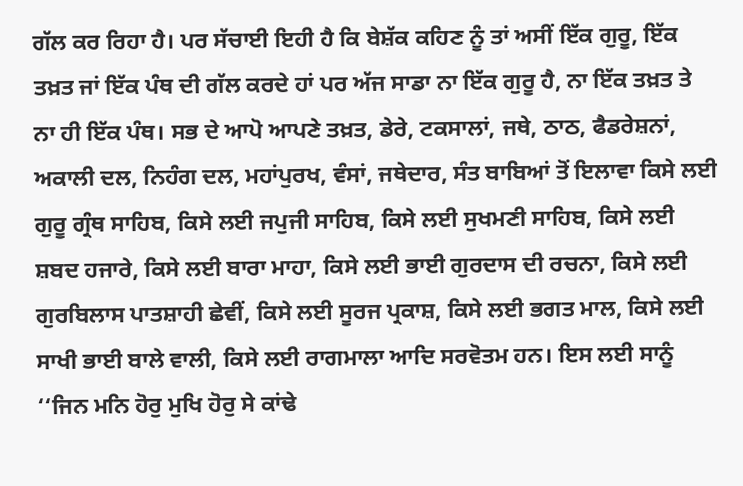ਗੱਲ ਕਰ ਰਿਹਾ ਹੈ। ਪਰ ਸੱਚਾਈ ਇਹੀ ਹੈ ਕਿ ਬੇਸ਼ੱਕ ਕਹਿਣ ਨੂੰ ਤਾਂ ਅਸੀਂ ਇੱਕ ਗੁਰੂ, ਇੱਕ ਤਖ਼ਤ ਜਾਂ ਇੱਕ ਪੰਥ ਦੀ ਗੱਲ ਕਰਦੇ ਹਾਂ ਪਰ ਅੱਜ ਸਾਡਾ ਨਾ ਇੱਕ ਗੁਰੂ ਹੈ, ਨਾ ਇੱਕ ਤਖ਼ਤ ਤੇ ਨਾ ਹੀ ਇੱਕ ਪੰਥ। ਸਭ ਦੇ ਆਪੋ ਆਪਣੇ ਤਖ਼ਤ, ਡੇਰੇ, ਟਕਸਾਲਾਂ, ਜਥੇ, ਠਾਠ, ਫੈਡਰੇਸ਼ਨਾਂ, ਅਕਾਲੀ ਦਲ, ਨਿਹੰਗ ਦਲ, ਮਹਾਂਪੁਰਖ, ਵੰਸਾਂ, ਜਥੇਦਾਰ, ਸੰਤ ਬਾਬਿਆਂ ਤੋਂ ਇਲਾਵਾ ਕਿਸੇ ਲਈ ਗੁਰੂ ਗ੍ਰੰਥ ਸਾਹਿਬ, ਕਿਸੇ ਲਈ ਜਪੁਜੀ ਸਾਹਿਬ, ਕਿਸੇ ਲਈ ਸੁਖਮਣੀ ਸਾਹਿਬ, ਕਿਸੇ ਲਈ ਸ਼ਬਦ ਹਜਾਰੇ, ਕਿਸੇ ਲਈ ਬਾਰਾ ਮਾਹਾ, ਕਿਸੇ ਲਈ ਭਾਈ ਗੁਰਦਾਸ ਦੀ ਰਚਨਾ, ਕਿਸੇ ਲਈ ਗੁਰਬਿਲਾਸ ਪਾਤਸ਼ਾਹੀ ਛੇਵੀਂ, ਕਿਸੇ ਲਈ ਸੂਰਜ ਪ੍ਰਕਾਸ਼, ਕਿਸੇ ਲਈ ਭਗਤ ਮਾਲ, ਕਿਸੇ ਲਈ ਸਾਖੀ ਭਾਈ ਬਾਲੇ ਵਾਲੀ, ਕਿਸੇ ਲਈ ਰਾਗਮਾਲਾ ਆਦਿ ਸਰਵੋਤਮ ਹਨ। ਇਸ ਲਈ ਸਾਨੂੰ ‘‘ਜਿਨ ਮਨਿ ਹੋਰੁ ਮੁਖਿ ਹੋਰੁ ਸੇ ਕਾਂਢੇ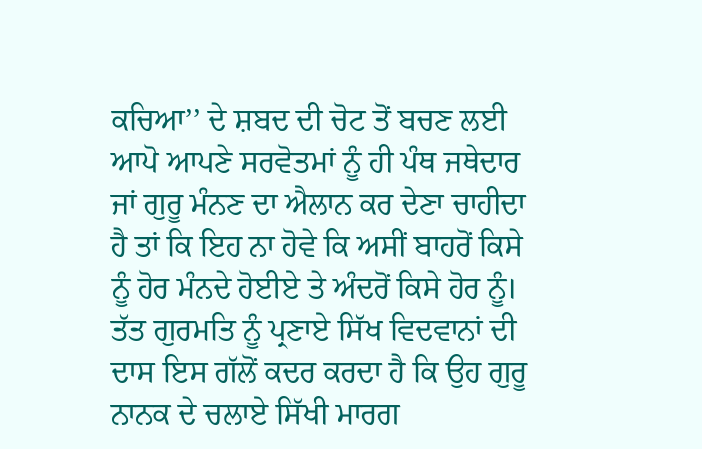ਕਚਿਆ’’ ਦੇ ਸ਼ਬਦ ਦੀ ਚੋਟ ਤੋਂ ਬਚਣ ਲਈ ਆਪੋ ਆਪਣੇ ਸਰਵੋਤਮਾਂ ਨੂੰ ਹੀ ਪੰਥ ਜਥੇਦਾਰ ਜਾਂ ਗੁਰੂ ਮੰਨਣ ਦਾ ਐਲਾਨ ਕਰ ਦੇਣਾ ਚਾਹੀਦਾ ਹੈ ਤਾਂ ਕਿ ਇਹ ਨਾ ਹੋਵੇ ਕਿ ਅਸੀਂ ਬਾਹਰੋਂ ਕਿਸੇ ਨੂੰ ਹੋਰ ਮੰਨਦੇ ਹੋਈਏ ਤੇ ਅੰਦਰੋਂ ਕਿਸੇ ਹੋਰ ਨੂੰ। ਤੱਤ ਗੁਰਮਤਿ ਨੂੰ ਪ੍ਰਣਾਏ ਸਿੱਖ ਵਿਦਵਾਨਾਂ ਦੀ ਦਾਸ ਇਸ ਗੱਲੋਂ ਕਦਰ ਕਰਦਾ ਹੈ ਕਿ ਉਹ ਗੁਰੂ ਨਾਨਕ ਦੇ ਚਲਾਏ ਸਿੱਖੀ ਮਾਰਗ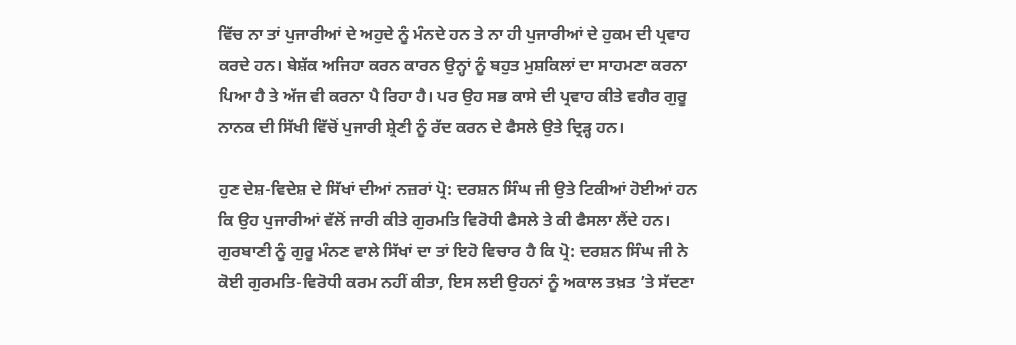ਵਿੱਚ ਨਾ ਤਾਂ ਪੁਜਾਰੀਆਂ ਦੇ ਅਹੁਦੇ ਨੂੰ ਮੰਨਦੇ ਹਨ ਤੇ ਨਾ ਹੀ ਪੁਜਾਰੀਆਂ ਦੇ ਹੁਕਮ ਦੀ ਪ੍ਰਵਾਹ ਕਰਦੇ ਹਨ। ਬੇਸ਼ੱਕ ਅਜਿਹਾ ਕਰਨ ਕਾਰਨ ਉਨ੍ਹਾਂ ਨੂੰ ਬਹੁਤ ਮੁਸ਼ਕਿਲਾਂ ਦਾ ਸਾਹਮਣਾ ਕਰਨਾ ਪਿਆ ਹੈ ਤੇ ਅੱਜ ਵੀ ਕਰਨਾ ਪੈ ਰਿਹਾ ਹੈ। ਪਰ ਉਹ ਸਭ ਕਾਸੇ ਦੀ ਪ੍ਰਵਾਹ ਕੀਤੇ ਵਗੈਰ ਗੁਰੂ ਨਾਨਕ ਦੀ ਸਿੱਖੀ ਵਿੱਚੋਂ ਪੁਜਾਰੀ ਸ਼੍ਰੇਣੀ ਨੂੰ ਰੱਦ ਕਰਨ ਦੇ ਫੈਸਲੇ ਉਤੇ ਦ੍ਰਿੜ੍ਹ ਹਨ।

ਹੁਣ ਦੇਸ਼-ਵਿਦੇਸ਼ ਦੇ ਸਿੱਖਾਂ ਦੀਆਂ ਨਜ਼ਰਾਂ ਪ੍ਰੋ: ਦਰਸ਼ਨ ਸਿੰਘ ਜੀ ਉਤੇ ਟਿਕੀਆਂ ਹੋਈਆਂ ਹਨ ਕਿ ਉਹ ਪੁਜਾਰੀਆਂ ਵੱਲੋਂ ਜਾਰੀ ਕੀਤੇ ਗੁਰਮਤਿ ਵਿਰੋਧੀ ਫੈਸਲੇ ਤੇ ਕੀ ਫੈਸਲਾ ਲੈਂਦੇ ਹਨ। ਗੁਰਬਾਣੀ ਨੂੰ ਗੁਰੂ ਮੰਨਣ ਵਾਲੇ ਸਿੱਖਾਂ ਦਾ ਤਾਂ ਇਹੋ ਵਿਚਾਰ ਹੈ ਕਿ ਪ੍ਰੋ: ਦਰਸ਼ਨ ਸਿੰਘ ਜੀ ਨੇ ਕੋਈ ਗੁਰਮਤਿ-ਵਿਰੋਧੀ ਕਰਮ ਨਹੀਂ ਕੀਤਾ, ਇਸ ਲਈ ਉਹਨਾਂ ਨੂੰ ਅਕਾਲ ਤਖ਼ਤ ’ਤੇ ਸੱਦਣਾ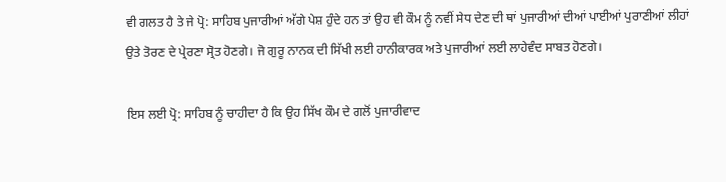ਵੀ ਗਲਤ ਹੈ ਤੇ ਜੇ ਪ੍ਰੋ: ਸਾਹਿਬ ਪੁਜਾਰੀਆਂ ਅੱਗੇ ਪੇਸ਼ ਹੁੰਦੇ ਹਨ ਤਾਂ ਉਹ ਵੀ ਕੌਮ ਨੂੰ ਨਵੀਂ ਸੇਧ ਦੇਣ ਦੀ ਥਾਂ ਪੁਜਾਰੀਆਂ ਦੀਆਂ ਪਾਈਆਂ ਪੁਰਾਣੀਆਂ ਲੀਹਾਂ ਉਤੇ ਤੋਰਣ ਦੇ ਪ੍ਰੇਰਣਾ ਸ੍ਰੋਤ ਹੋਣਗੇ। ਜੋ ਗੁਰੂ ਨਾਨਕ ਦੀ ਸਿੱਖੀ ਲਈ ਹਾਨੀਕਾਰਕ ਅਤੇ ਪੁਜਾਰੀਆਂ ਲਈ ਲਾਹੇਵੰਦ ਸਾਬਤ ਹੋਣਗੇ।

ਇਸ ਲਈ ਪ੍ਰੋ: ਸਾਹਿਬ ਨੂੰ ਚਾਹੀਦਾ ਹੈ ਕਿ ਉਹ ਸਿੱਖ ਕੌਮ ਦੇ ਗਲੋਂ ਪੁਜਾਰੀਵਾਦ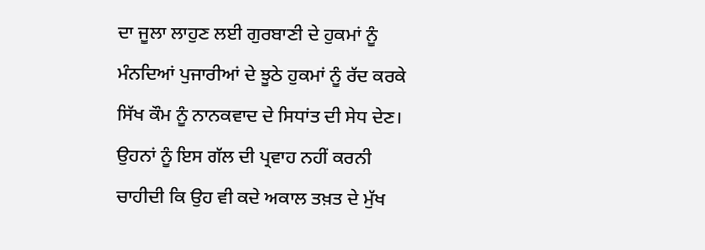ਦਾ ਜੂਲਾ ਲਾਹੁਣ ਲਈ ਗੁਰਬਾਣੀ ਦੇ ਹੁਕਮਾਂ ਨੂੰ ਮੰਨਦਿਆਂ ਪੁਜਾਰੀਆਂ ਦੇ ਝੂਠੇ ਹੁਕਮਾਂ ਨੂੰ ਰੱਦ ਕਰਕੇ ਸਿੱਖ ਕੌਮ ਨੂੰ ਨਾਨਕਵਾਦ ਦੇ ਸਿਧਾਂਤ ਦੀ ਸੇਧ ਦੇਣ। ਉਹਨਾਂ ਨੂੰ ਇਸ ਗੱਲ ਦੀ ਪ੍ਰਵਾਹ ਨਹੀਂ ਕਰਨੀ ਚਾਹੀਦੀ ਕਿ ਉਹ ਵੀ ਕਦੇ ਅਕਾਲ ਤਖ਼ਤ ਦੇ ਮੁੱਖ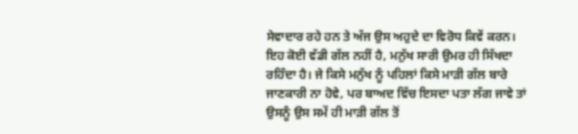ਸੇਵਾਦਾਰ ਰਹੇ ਹਨ ਤੇ ਅੱਜ ਉਸ ਅਹੁਦੇ ਦਾ ਵਿਰੋਧ ਕਿਵੇਂ ਕਰਨ। ਇਹ ਕੋਈ ਵੱਡੀ ਗੱਲ ਨਹੀਂ ਹੈ, ਮਨੁੱਖ ਸਾਰੀ ਉਮਰ ਹੀ ਸਿੱਖਦਾ ਰਹਿੰਦਾ ਹੈ। ਜੇ ਕਿਸੇ ਮਨੁੱਖ ਨੂੰ ਪਹਿਲਾਂ ਕਿਸੇ ਮਾੜੀ ਗੱਲ ਬਾਰੇ ਜਾਣਕਾਰੀ ਨਾ ਹੋਵੇ, ਪਰ ਬਾਅਦ ਵਿੱਚ ਇਸਦਾ ਪਤਾ ਲੱਗ ਜਾਵੇ ਤਾਂ ਉਸਨੂੰ ਉਸ ਸਮੇਂ ਹੀ ਮਾੜੀ ਗੱਲ ਤੋਂ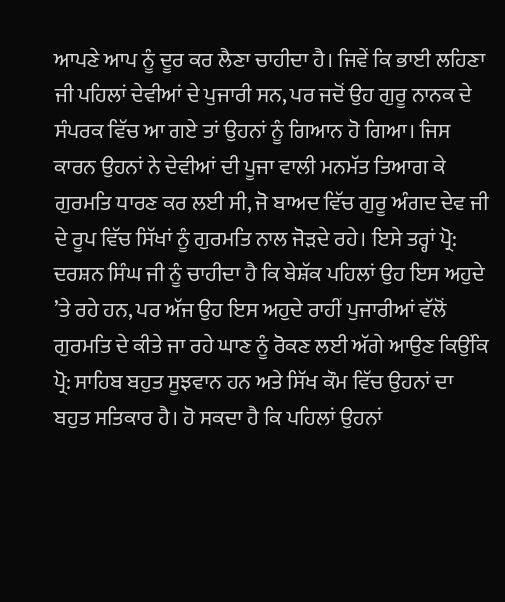ਆਪਣੇ ਆਪ ਨੂੰ ਦੂਰ ਕਰ ਲੈਣਾ ਚਾਹੀਦਾ ਹੈ। ਜਿਵੇਂ ਕਿ ਭਾਈ ਲਹਿਣਾ ਜੀ ਪਹਿਲਾਂ ਦੇਵੀਆਂ ਦੇ ਪੁਜਾਰੀ ਸਨ, ਪਰ ਜਦੋਂ ਉਹ ਗੁਰੂ ਨਾਨਕ ਦੇ ਸੰਪਰਕ ਵਿੱਚ ਆ ਗਏ ਤਾਂ ਉਹਨਾਂ ਨੂੰ ਗਿਆਨ ਹੋ ਗਿਆ। ਜਿਸ ਕਾਰਨ ਉਹਨਾਂ ਨੇ ਦੇਵੀਆਂ ਦੀ ਪੂਜਾ ਵਾਲੀ ਮਨਮੱਤ ਤਿਆਗ ਕੇ ਗੁਰਮਤਿ ਧਾਰਣ ਕਰ ਲਈ ਸੀ, ਜੋ ਬਾਅਦ ਵਿੱਚ ਗੁਰੂ ਅੰਗਦ ਦੇਵ ਜੀ ਦੇ ਰੂਪ ਵਿੱਚ ਸਿੱਖਾਂ ਨੂੰ ਗੁਰਮਤਿ ਨਾਲ ਜੋੜਦੇ ਰਹੇ। ਇਸੇ ਤਰ੍ਹਾਂ ਪ੍ਰੋ: ਦਰਸ਼ਨ ਸਿੰਘ ਜੀ ਨੂੰ ਚਾਹੀਦਾ ਹੈ ਕਿ ਬੇਸ਼ੱਕ ਪਹਿਲਾਂ ਉਹ ਇਸ ਅਹੁਦੇ ’ਤੇ ਰਹੇ ਹਨ, ਪਰ ਅੱਜ ਉਹ ਇਸ ਅਹੁਦੇ ਰਾਹੀਂ ਪੁਜਾਰੀਆਂ ਵੱਲੋਂ ਗੁਰਮਤਿ ਦੇ ਕੀਤੇ ਜਾ ਰਹੇ ਘਾਣ ਨੂੰ ਰੋਕਣ ਲਈ ਅੱਗੇ ਆਉਣ ਕਿਉਂਕਿ ਪ੍ਰੋ: ਸਾਹਿਬ ਬਹੁਤ ਸੂਝਵਾਨ ਹਨ ਅਤੇ ਸਿੱਖ ਕੌਮ ਵਿੱਚ ਉਹਨਾਂ ਦਾ ਬਹੁਤ ਸਤਿਕਾਰ ਹੈ। ਹੋ ਸਕਦਾ ਹੈ ਕਿ ਪਹਿਲਾਂ ਉਹਨਾਂ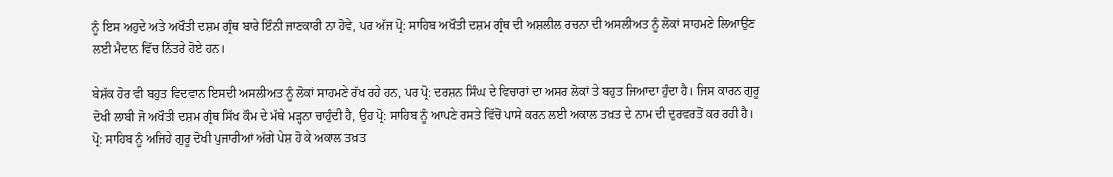ਨੂੰ ਇਸ ਅਹੁਦੇ ਅਤੇ ਅਖੌਤੀ ਦਸ਼ਮ ਗ੍ਰੰਥ ਬਾਰੇ ਇੰਨੀ ਜਾਣਕਾਰੀ ਨਾ ਹੋਵੇ, ਪਰ ਅੱਜ ਪ੍ਰੋ: ਸਾਹਿਬ ਅਖੌਤੀ ਦਸ਼ਮ ਗ੍ਰੰਥ ਦੀ ਅਸ਼ਲੀਲ ਰਚਨਾ ਦੀ ਅਸਲੀਅਤ ਨੂੰ ਲੋਕਾਂ ਸਾਹਮਣੇ ਲਿਆਉਣ ਲਈ ਮੈਦਾਨ ਵਿੱਚ ਨਿੱਤਰੇ ਹੋਏ ਹਨ।

ਬੇਸ਼ੱਕ ਹੋਰ ਵੀ ਬਹੁਤ ਵਿਦਵਾਨ ਇਸਦੀ ਅਸਲੀਅਤ ਨੂੰ ਲੋਕਾਂ ਸਾਹਮਣੇ ਰੱਖ ਰਹੇ ਹਨ, ਪਰ ਪ੍ਰੋ: ਦਰਸ਼ਨ ਸਿੰਘ ਦੇ ਵਿਚਾਰਾਂ ਦਾ ਅਸਰ ਲੋਕਾਂ ਤੇ ਬਹੁਤ ਜਿਆਦਾ ਹੁੰਦਾ ਹੈ। ਜਿਸ ਕਾਰਨ ਗੁਰੂ ਦੋਖੀ ਲਾਬੀ ਜੋ ਅਖੌਤੀ ਦਸ਼ਮ ਗ੍ਰੰਥ ਸਿੱਖ ਕੌਮ ਦੇ ਮੱਥੇ ਮੜ੍ਹਨਾ ਚਾਹੁੰਦੀ ਹੈ, ਉਹ ਪ੍ਰੋ: ਸਾਹਿਬ ਨੂੰ ਆਪਣੇ ਰਸਤੇ ਵਿੱਚੋਂ ਪਾਸੇ ਕਰਨ ਲਈ ਅਕਾਲ ਤਖ਼ਤ ਦੇ ਨਾਮ ਦੀ ਦੁਰਵਰਤੋਂ ਕਰ ਰਹੀ ਹੈ। ਪ੍ਰੋ: ਸਾਹਿਬ ਨੂੰ ਅਜਿਹੇ ਗੁਰੂ ਦੋਖੀ ਪੁਜਾਰੀਆਂ ਅੱਗੇ ਪੇਸ਼ ਹੋ ਕੇ ਅਕਾਲ ਤਖ਼ਤ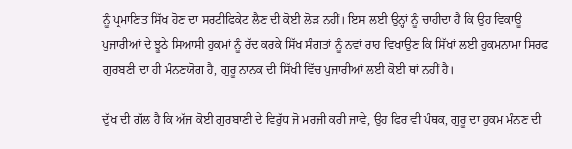ਨੂੰ ਪ੍ਰਮਾਣਿਤ ਸਿੱਖ ਹੋਣ ਦਾ ਸਰਟੀਫਿਕੇਟ ਲੈਣ ਦੀ ਕੋਈ ਲੋੜ ਨਹੀਂ। ਇਸ ਲਈ ਉਨ੍ਹਾਂ ਨੂੰ ਚਾਹੀਦਾ ਹੈ ਕਿ ਉਹ ਵਿਕਾਊ ਪੁਜਾਰੀਆਂ ਦੇ ਝੂਠੇ ਸਿਆਸੀ ਹੁਕਮਾਂ ਨੂੰ ਰੱਦ ਕਰਕੇ ਸਿੱਖ ਸੰਗਤਾਂ ਨੂੰ ਨਵਾਂ ਰਾਹ ਵਿਖਾਉਣ ਕਿ ਸਿੱਖਾਂ ਲਈ ਹੁਕਮਨਾਮਾ ਸਿਰਫ ਗੁਰਬਣੀ ਦਾ ਹੀ ਮੰਨਣਯੋਗ ਹੈ, ਗੁਰੂ ਨਾਨਕ ਦੀ ਸਿੱਖੀ ਵਿੱਚ ਪੁਜਾਰੀਆਂ ਲਈ ਕੋਈ ਥਾਂ ਨਹੀਂ ਹੈ।

ਦੁੱਖ ਦੀ ਗੱਲ ਹੈ ਕਿ ਅੱਜ ਕੋਈ ਗੁਰਬਾਣੀ ਦੇ ਵਿਰੁੱਧ ਜੋ ਮਰਜੀ ਕਰੀ ਜਾਵੇ, ਉਹ ਫਿਰ ਵੀ ਪੰਥਕ, ਗੁਰੂ ਦਾ ਹੁਕਮ ਮੰਨਣ ਦੀ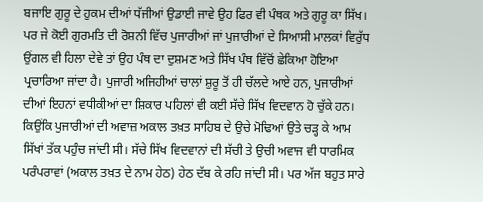ਬਜਾਇ ਗੁਰੂ ਦੇ ਹੁਕਮ ਦੀਆਂ ਧੱਜੀਆਂ ਉਡਾਈ ਜਾਵੇ ਉਹ ਫਿਰ ਵੀ ਪੰਥਕ ਅਤੇ ਗੁਰੂ ਕਾ ਸਿੱਖ। ਪਰ ਜੇ ਕੋਈ ਗੁਰਮਤਿ ਦੀ ਰੋਸ਼ਨੀ ਵਿੱਚ ਪੁਜਾਰੀਆਂ ਜਾਂ ਪੁਜਾਰੀਆਂ ਦੇ ਸਿਆਸੀ ਮਾਲਕਾਂ ਵਿਰੁੱਧ ਉਂਗਲ ਵੀ ਹਿਲਾ ਦੇਵੇ ਤਾਂ ਉਹ ਪੰਥ ਦਾ ਦੁਸ਼ਮਣ ਅਤੇ ਸਿੱਖ ਪੰਥ ਵਿੱਚੋਂ ਛੇਕਿਆ ਹੋਇਆ ਪ੍ਰਚਾਰਿਆ ਜਾਂਦਾ ਹੈ। ਪੁਜਾਰੀ ਅਜਿਹੀਆਂ ਚਾਲਾਂ ਸ਼ੁਰੂ ਤੋਂ ਹੀ ਚੱਲਦੇ ਆਏ ਹਨ, ਪੁਜਾਰੀਆਂ ਦੀਆਂ ਇਹਨਾਂ ਵਧੀਕੀਆਂ ਦਾ ਸ਼ਿਕਾਰ ਪਹਿਲਾਂ ਵੀ ਕਈ ਸੱਚੇ ਸਿੱਖ ਵਿਦਵਾਨ ਹੋ ਚੁੱਕੇ ਹਨ। ਕਿਉਂਕਿ ਪੁਜਾਰੀਆਂ ਦੀ ਅਵਾਜ਼ ਅਕਾਲ ਤਖ਼ਤ ਸਾਹਿਬ ਦੇ ਉਚੇ ਮੋਢਿਆਂ ਉਤੇ ਚੜ੍ਹ ਕੇ ਆਮ ਸਿੱਖਾਂ ਤੱਕ ਪਹੁੰਚ ਜਾਂਦੀ ਸੀ। ਸੱਚੇ ਸਿੱਖ ਵਿਦਵਾਨਾਂ ਦੀ ਸੱਚੀ ਤੇ ਉਚੀ ਅਵਾਜ ਵੀ ਧਾਰਮਿਕ ਪਰੰਪਰਾਵਾਂ (ਅਕਾਲ ਤਖ਼ਤ ਦੇ ਨਾਮ ਹੇਠ) ਹੇਠ ਦੱਬ ਕੇ ਰਹਿ ਜਾਂਦੀ ਸੀ। ਪਰ ਅੱਜ ਬਹੁਤ ਸਾਰੇ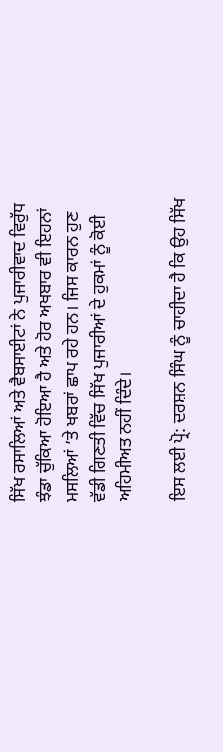ਸਿੱਖ ਰਸਾਲਿਆਂ ਅਤੇ ਵੈਬਸਾਈਟਾਂ ਨੇ ਪੁਜਾਰੀਵਾਦ ਵਿਰੁੱਧ ਝੰਡਾ ਚੁੱਕਿਆ ਹੋਇਆ ਹੈ ਅਤੇ ਹੋਰ ਅਖਬਾਰ ਵੀ ਇਹਨਾਂ ਮਸਲਿਆਂ ’ਤੇ ਖਬਰਾਂ ਛਾਪ ਰਹੇ ਹਨ। ਜਿਸ ਕਾਰਨ ਹੁਣ ਵੱਡੀ ਗਿਣਤੀ ਵਿੱਚ ਸਿੱਖ ਪੁਜਾਰੀਆਂ ਦੇ ਹੁਕਮਾਂ ਨੂੰ ਕੋਈ ਅਹਿਮੀਅਤ ਨਹੀਂ ਦਿੰਦੇ।

ਇਸ ਲਈ ਪ੍ਰੋ: ਦਰਸ਼ਨ ਸਿੰਘ ਨੂੰ ਚਾਹੀਦਾ ਹੈ ਕਿ ਉਹ ਸਿੱਖ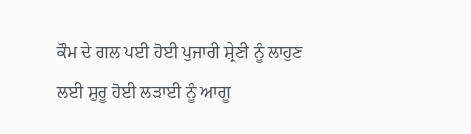ਕੌਮ ਦੇ ਗਲ ਪਈ ਹੋਈ ਪੁਜਾਰੀ ਸ਼੍ਰੇਣੀ ਨੂੰ ਲਾਹੁਣ ਲਈ ਸ਼ੁਰੂ ਹੋਈ ਲੜਾਈ ਨੂੰ ਆਗੂ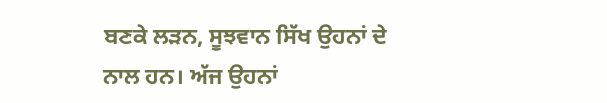ਬਣਕੇ ਲੜਨ, ਸੂਝਵਾਨ ਸਿੱਖ ਉਹਨਾਂ ਦੇ ਨਾਲ ਹਨ। ਅੱਜ ਉਹਨਾਂ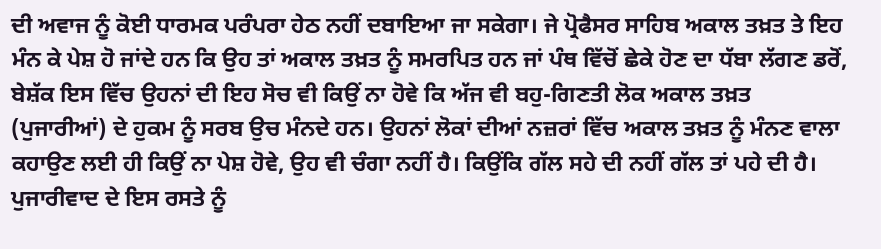ਦੀ ਅਵਾਜ ਨੂੰ ਕੋਈ ਧਾਰਮਕ ਪਰੰਪਰਾ ਹੇਠ ਨਹੀਂ ਦਬਾਇਆ ਜਾ ਸਕੇਗਾ। ਜੇ ਪ੍ਰੋਫੈਸਰ ਸਾਹਿਬ ਅਕਾਲ ਤਖ਼ਤ ਤੇ ਇਹ ਮੰਨ ਕੇ ਪੇਸ਼ ਹੋ ਜਾਂਦੇ ਹਨ ਕਿ ਉਹ ਤਾਂ ਅਕਾਲ ਤਖ਼ਤ ਨੂੰ ਸਮਰਪਿਤ ਹਨ ਜਾਂ ਪੰਥ ਵਿੱਚੋਂ ਛੇਕੇ ਹੋਣ ਦਾ ਧੱਬਾ ਲੱਗਣ ਡਰੋਂ, ਬੇਸ਼ੱਕ ਇਸ ਵਿੱਚ ਉਹਨਾਂ ਦੀ ਇਹ ਸੋਚ ਵੀ ਕਿਉਂ ਨਾ ਹੋਵੇ ਕਿ ਅੱਜ ਵੀ ਬਹੁ-ਗਿਣਤੀ ਲੋਕ ਅਕਾਲ ਤਖ਼ਤ (ਪੁਜਾਰੀਆਂ) ਦੇ ਹੁਕਮ ਨੂੰ ਸਰਬ ਉਚ ਮੰਨਦੇ ਹਨ। ਉਹਨਾਂ ਲੋਕਾਂ ਦੀਆਂ ਨਜ਼ਰਾਂ ਵਿੱਚ ਅਕਾਲ ਤਖ਼ਤ ਨੂੰ ਮੰਨਣ ਵਾਲਾ ਕਹਾਉਣ ਲਈ ਹੀ ਕਿਉਂ ਨਾ ਪੇਸ਼ ਹੋਵੇ, ਉਹ ਵੀ ਚੰਗਾ ਨਹੀਂ ਹੈ। ਕਿਉਂਕਿ ਗੱਲ ਸਹੇ ਦੀ ਨਹੀਂ ਗੱਲ ਤਾਂ ਪਹੇ ਦੀ ਹੈ। ਪੁਜਾਰੀਵਾਦ ਦੇ ਇਸ ਰਸਤੇ ਨੂੰ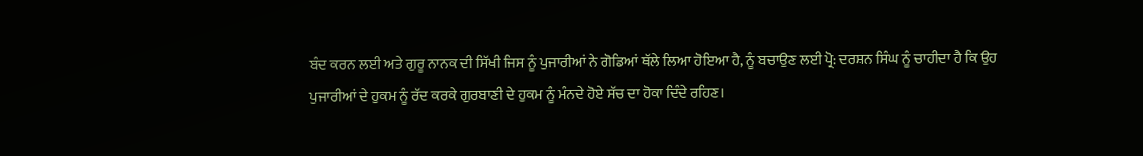ਬੰਦ ਕਰਨ ਲਈ ਅਤੇ ਗੁਰੂ ਨਾਨਕ ਦੀ ਸਿੱਖੀ ਜਿਸ ਨੂੰ ਪੁਜਾਰੀਆਂ ਨੇ ਗੋਡਿਆਂ ਥੱਲੇ ਲਿਆ ਹੋਇਆ ਹੈ, ਨੂੰ ਬਚਾਉਣ ਲਈ ਪ੍ਰੋ: ਦਰਸ਼ਨ ਸਿੰਘ ਨੂੰ ਚਾਹੀਦਾ ਹੈ ਕਿ ਉਹ ਪੁਜਾਰੀਆਂ ਦੇ ਹੁਕਮ ਨੂੰ ਰੱਦ ਕਰਕੇ ਗੁਰਬਾਣੀ ਦੇ ਹੁਕਮ ਨੂੰ ਮੰਨਦੇ ਹੋਏ ਸੱਚ ਦਾ ਹੋਕਾ ਦਿੰਦੇ ਰਹਿਣ।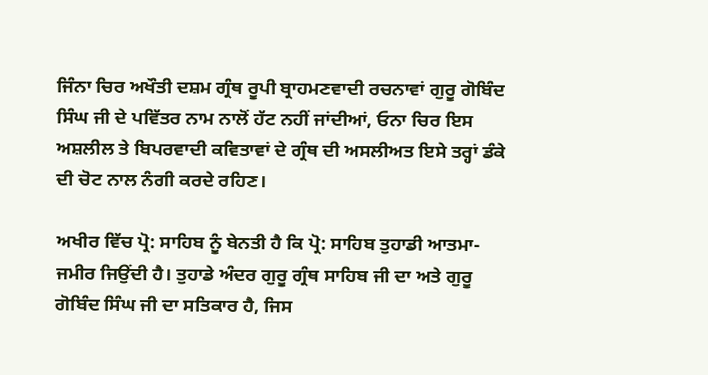ਜਿੰਨਾ ਚਿਰ ਅਖੌਤੀ ਦਸ਼ਮ ਗ੍ਰੰਥ ਰੂਪੀ ਬ੍ਰਾਹਮਣਵਾਦੀ ਰਚਨਾਵਾਂ ਗੁਰੂ ਗੋਬਿੰਦ ਸਿੰਘ ਜੀ ਦੇ ਪਵਿੱਤਰ ਨਾਮ ਨਾਲੋਂ ਹੱਟ ਨਹੀਂ ਜਾਂਦੀਆਂ, ਓਨਾ ਚਿਰ ਇਸ ਅਸ਼ਲੀਲ ਤੇ ਬਿਪਰਵਾਦੀ ਕਵਿਤਾਵਾਂ ਦੇ ਗ੍ਰੰਥ ਦੀ ਅਸਲੀਅਤ ਇਸੇ ਤਰ੍ਹਾਂ ਡੰਕੇ ਦੀ ਚੋਟ ਨਾਲ ਨੰਗੀ ਕਰਦੇ ਰਹਿਣ।

ਅਖੀਰ ਵਿੱਚ ਪ੍ਰੋ: ਸਾਹਿਬ ਨੂੰ ਬੇਨਤੀ ਹੈ ਕਿ ਪ੍ਰੋ: ਸਾਹਿਬ ਤੁਹਾਡੀ ਆਤਮਾ-ਜਮੀਰ ਜਿਉਂਦੀ ਹੈ। ਤੁਹਾਡੇ ਅੰਦਰ ਗੁਰੂ ਗ੍ਰੰਥ ਸਾਹਿਬ ਜੀ ਦਾ ਅਤੇ ਗੁਰੂ ਗੋਬਿੰਦ ਸਿੰਘ ਜੀ ਦਾ ਸਤਿਕਾਰ ਹੈ, ਜਿਸ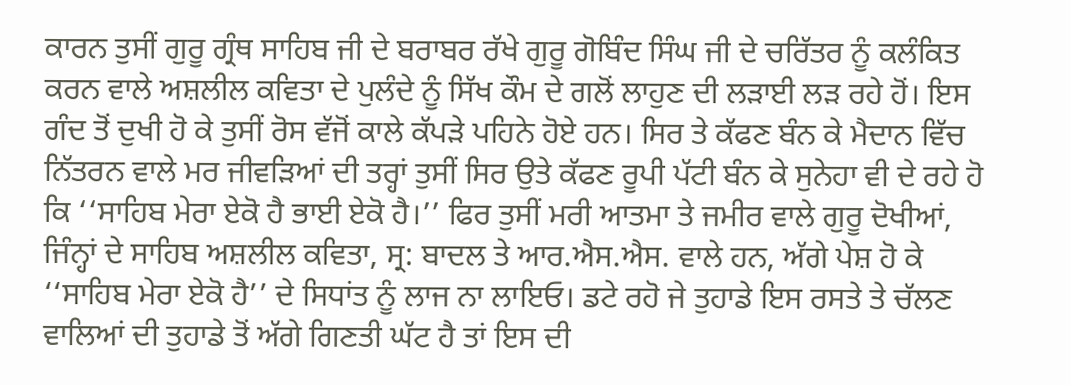ਕਾਰਨ ਤੁਸੀਂ ਗੁਰੂ ਗ੍ਰੰਥ ਸਾਹਿਬ ਜੀ ਦੇ ਬਰਾਬਰ ਰੱਖੇ ਗੁਰੂ ਗੋਬਿੰਦ ਸਿੰਘ ਜੀ ਦੇ ਚਰਿੱਤਰ ਨੂੰ ਕਲੰਕਿਤ ਕਰਨ ਵਾਲੇ ਅਸ਼ਲੀਲ ਕਵਿਤਾ ਦੇ ਪੁਲੰਦੇ ਨੂੰ ਸਿੱਖ ਕੌਮ ਦੇ ਗਲੋਂ ਲਾਹੁਣ ਦੀ ਲੜਾਈ ਲੜ ਰਹੇ ਹੋਂ। ਇਸ ਗੰਦ ਤੋਂ ਦੁਖੀ ਹੋ ਕੇ ਤੁਸੀਂ ਰੋਸ ਵੱਜੋਂ ਕਾਲੇ ਕੱਪੜੇ ਪਹਿਨੇ ਹੋਏ ਹਨ। ਸਿਰ ਤੇ ਕੱਫਣ ਬੰਨ ਕੇ ਮੈਦਾਨ ਵਿੱਚ ਨਿੱਤਰਨ ਵਾਲੇ ਮਰ ਜੀਵੜਿਆਂ ਦੀ ਤਰ੍ਹਾਂ ਤੁਸੀਂ ਸਿਰ ਉਤੇ ਕੱਫਣ ਰੂਪੀ ਪੱਟੀ ਬੰਨ ਕੇ ਸੁਨੇਹਾ ਵੀ ਦੇ ਰਹੇ ਹੋ ਕਿ ‘‘ਸਾਹਿਬ ਮੇਰਾ ਏਕੋ ਹੈ ਭਾਈ ਏਕੋ ਹੈ।’’ ਫਿਰ ਤੁਸੀਂ ਮਰੀ ਆਤਮਾ ਤੇ ਜਮੀਰ ਵਾਲੇ ਗੁਰੂ ਦੋਖੀਆਂ, ਜਿੰਨ੍ਹਾਂ ਦੇ ਸਾਹਿਬ ਅਸ਼ਲੀਲ ਕਵਿਤਾ, ਸ੍ਰ: ਬਾਦਲ ਤੇ ਆਰ.ਐਸ.ਐਸ. ਵਾਲੇ ਹਨ, ਅੱਗੇ ਪੇਸ਼ ਹੋ ਕੇ ‘‘ਸਾਹਿਬ ਮੇਰਾ ਏਕੋ ਹੈ’’ ਦੇ ਸਿਧਾਂਤ ਨੂੰ ਲਾਜ ਨਾ ਲਾਇਓ। ਡਟੇ ਰਹੋ ਜੇ ਤੁਹਾਡੇ ਇਸ ਰਸਤੇ ਤੇ ਚੱਲਣ ਵਾਲਿਆਂ ਦੀ ਤੁਹਾਡੇ ਤੋਂ ਅੱਗੇ ਗਿਣਤੀ ਘੱਟ ਹੈ ਤਾਂ ਇਸ ਦੀ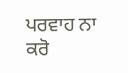ਪਰਵਾਹ ਨਾ ਕਰੋ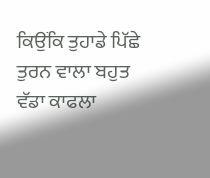ਕਿਉਂਕਿ ਤੁਹਾਡੇ ਪਿੱਛੇ ਤੁਰਨ ਵਾਲਾ ਬਹੁਤ ਵੱਡਾ ਕਾਫਲਾ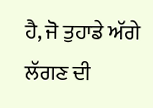ਹੈ, ਜੋ ਤੁਹਾਡੇ ਅੱਗੇ ਲੱਗਣ ਦੀ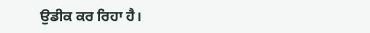ਉਡੀਕ ਕਰ ਰਿਹਾ ਹੈ।